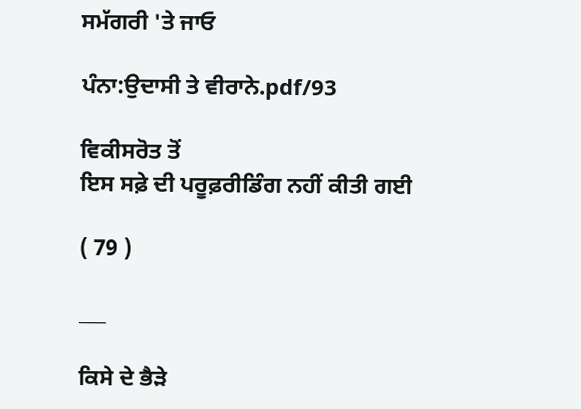ਸਮੱਗਰੀ 'ਤੇ ਜਾਓ

ਪੰਨਾ:ਉਦਾਸੀ ਤੇ ਵੀਰਾਨੇ.pdf/93

ਵਿਕੀਸਰੋਤ ਤੋਂ
ਇਸ ਸਫ਼ੇ ਦੀ ਪਰੂਫ਼ਰੀਡਿੰਗ ਨਹੀਂ ਕੀਤੀ ਗਈ

( 79 )

___

ਕਿਸੇ ਦੇ ਭੈੜੇ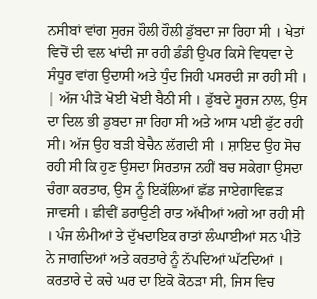ਨਸੀਬਾਂ ਵਾਂਗ ਸੁਰਜ ਹੌਲੀ ਹੌਲੀ ਡੁੱਬਦਾ ਜਾ ਰਿਹਾ ਸੀ । ਖੇਤਾਂ ਵਿਚੋਂ ਦੀ ਵਲ ਖਾਂਦੀ ਜਾ ਰਹੀ ਡੰਡੀ ਉਪਰ ਕਿਸੇ ਵਿਧਵਾ ਦੇ ਸੰਧੂਰ ਵਾਂਗ ਉਦਾਸੀ ਅਤੇ ਧੁੰਦ ਜਿਹੀ ਪਸਰਦੀ ਜਾ ਰਹੀ ਸੀ । | ਅੱਜ ਪੀੜੋ ਖੋਈ ਖੋਈ ਬੈਠੀ ਸੀ । ਡੁੱਬਦੇ ਸੂਰਜ ਨਾਲ, ਉਸ ਦਾ ਦਿਲ ਭੀ ਡੁਬਦਾ ਜਾ ਰਿਹਾ ਸੀ ਅਤੇ ਆਸ ਪਈ ਫੁੱਟ ਰਹੀ ਸੀ। ਅੱਜ ਉਹ ਬੜੀ ਬੇਚੈਨ ਲੱਗਦੀ ਸੀ । ਸ਼ਾਇਦ ਉਹ ਸੋਚ ਰਹੀ ਸੀ ਕਿ ਹੁਣ ਉਸਦਾ ਸਿਰਤਾਜ ਨਹੀਂ ਬਚ ਸਕੇਗਾ ਉਸਦਾ ਚੰਗਾ ਕਰਤਾਰ, ਉਸ ਨੂੰ ਇਕੱਲਿਆਂ ਛੱਡ ਜਾਏਗਾਵਿਛੜ ਜਾਵਸੀ । ਛੀਵੀਂ ਡਰਾਉਣੀ ਰਾਤ ਅੱਖੀਆਂ ਅਗੇ ਆ ਰਹੀ ਸੀ । ਪੰਜ ਲੰਮੀਆਂ ਤੇ ਦੁੱਖਦਾਇਕ ਰਾਤਾਂ ਲੰਘਾਈਆਂ ਸਨ ਪੀਤੋ ਨੇ ਜਾਗਦਿਆਂ ਅਤੇ ਕਰਤਾਰੇ ਨੂੰ ਨੱਪਦਿਆਂ ਘੱਟਦਿਆਂ । ਕਰਤਾਰੇ ਦੇ ਕਚੇ ਘਰ ਦਾ ਇਕੋ ਕੋਠੜਾ ਸੀ, ਜਿਸ ਵਿਚ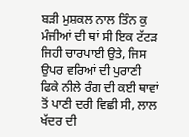ਬੜੀ ਮੁਸ਼ਕਲ ਨਾਲ ਤਿੰਨ ਕੁ ਮੰਜੀਆਂ ਦੀ ਥਾਂ ਸੀ ਇਕ ਟੱਟੜ ਜਿਹੀ ਚਾਰਪਾਈ ਉਤੇ, ਜਿਸ ਉਪਰ ਵਰਿਆਂ ਦੀ ਪੁਰਾਣੀ ਫਿਕੇ ਨੀਲੇ ਰੰਗ ਦੀ ਕਈ ਥਾਵਾਂ ਤੋਂ ਪਾਣੀ ਦਰੀ ਵਿਛੀ ਸੀ, ਲਾਲ ਖੱਦਰ ਦੀ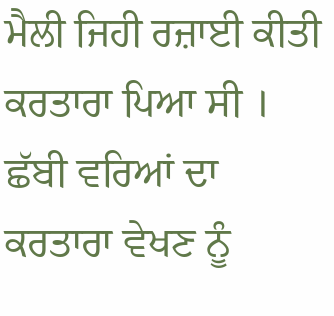ਮੈਲੀ ਜਿਹੀ ਰਜ਼ਾਈ ਕੀਤੀ ਕਰਤਾਰਾ ਪਿਆ ਸੀ । ਛੱਬੀ ਵਰਿਆਂ ਦਾ ਕਰਤਾਰਾ ਵੇਖਣ ਨੂੰ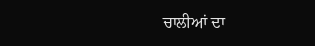ਚਾਲੀਆਂ ਦਾ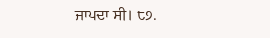ਜਾਪਦਾ ਸੀ। ੮੭.